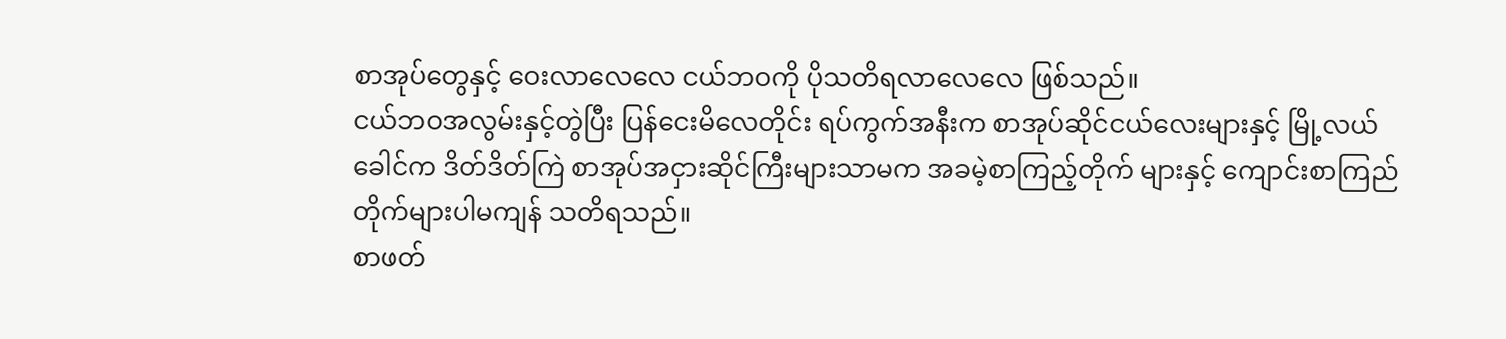စာအုပ်တွေနှင့် ဝေးလာလေလေ ငယ်ဘဝကို ပိုသတိရလာလေလေ ဖြစ်သည်။
ငယ်ဘဝအလွမ်းနှင့်တွဲပြီး ပြန်ငေးမိလေတိုင်း ရပ်ကွက်အနီးက စာအုပ်ဆိုင်ငယ်လေးများနှင့် မြို့လယ်ခေါင်က ဒိတ်ဒိတ်ကြဲ စာအုပ်အငှားဆိုင်ကြီးများသာမက အခမဲ့စာကြည့်တိုက် များနှင့် ကျောင်းစာကြည်တိုက်များပါမကျန် သတိရသည်။
စာဖတ်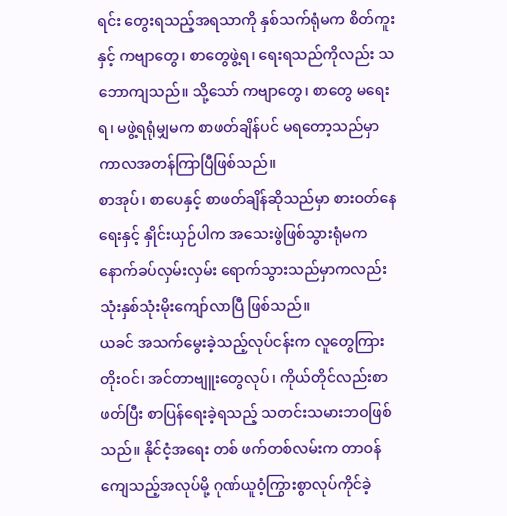ရင်း တွေးရသည့်အရသာကို နှစ်သက်ရုံမက စိတ်ကူးနှင့် ကဗျာတွေ၊ စာတွေဖွဲ့ရ၊ ရေးရသည်ကိုလည်း သဘောကျသည်။ သို့သော် ကဗျာတွေ၊ စာတွေ မရေးရ၊ မဖွဲ့ရရုံမျှမက စာဖတ်ချိန်ပင် မရတော့သည်မှာ ကာလအတန်ကြာပြီဖြစ်သည်။
စာအုပ်၊ စာပေနှင့် စာဖတ်ချိန်ဆိုသည်မှာ စားဝတ်နေရေးနှင့် နှိုင်းယှဉ်ပါက အသေးဖွဲဖြစ်သွားရုံမက နောက်ခပ်လှမ်းလှမ်း ရောက်သွားသည်မှာကလည်း သုံးနှစ်သုံးမိုးကျော်လာပြီ ဖြစ်သည်။
ယခင် အသက်မွေးခဲ့သည့်လုပ်ငန်းက လူတွေကြားတိုးဝင်၊ အင်တာဗျူးတွေလုပ်၊ ကိုယ်တိုင်လည်းစာဖတ်ပြီး စာပြန်ရေးခဲ့ရသည့် သတင်းသမားဘဝဖြစ်သည်။ နိုင်ငံ့အရေး တစ် ဖက်တစ်လမ်းက တာဝန်ကျေသည့်အလုပ်မို့ ဂုဏ်ယူဝံ့ကြွားစွာလုပ်ကိုင်ခဲ့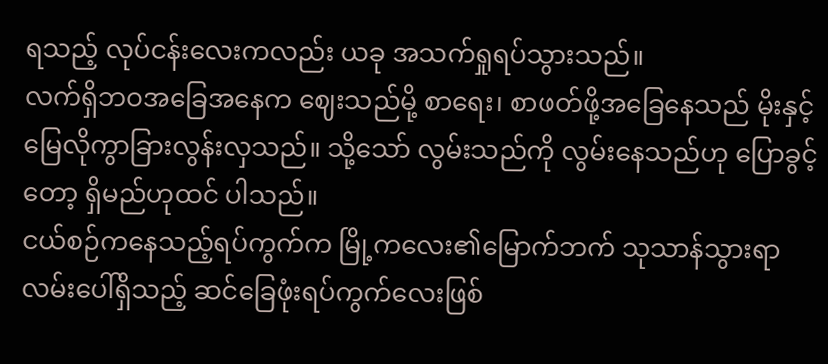ရသည့် လုပ်ငန်းလေးကလည်း ယခု အသက်ရှုရပ်သွားသည်။
လက်ရှိဘဝအခြေအနေက ဈေးသည်မို့ စာရေး၊ စာဖတ်ဖို့အခြေနေသည် မိုးနှင့် မြေလိုကွာခြားလွန်းလှသည်။ သို့သော် လွမ်းသည်ကို လွမ်းနေသည်ဟု ပြောခွင့်တော့ ရှိမည်ဟုထင် ပါသည်။
ငယ်စဉ်ကနေသည့်ရပ်ကွက်က မြို့ကလေး၏မြောက်ဘက် သုသာန်သွားရာ လမ်းပေါ်ရှိသည့် ဆင်ခြေဖုံးရပ်ကွက်လေးဖြစ်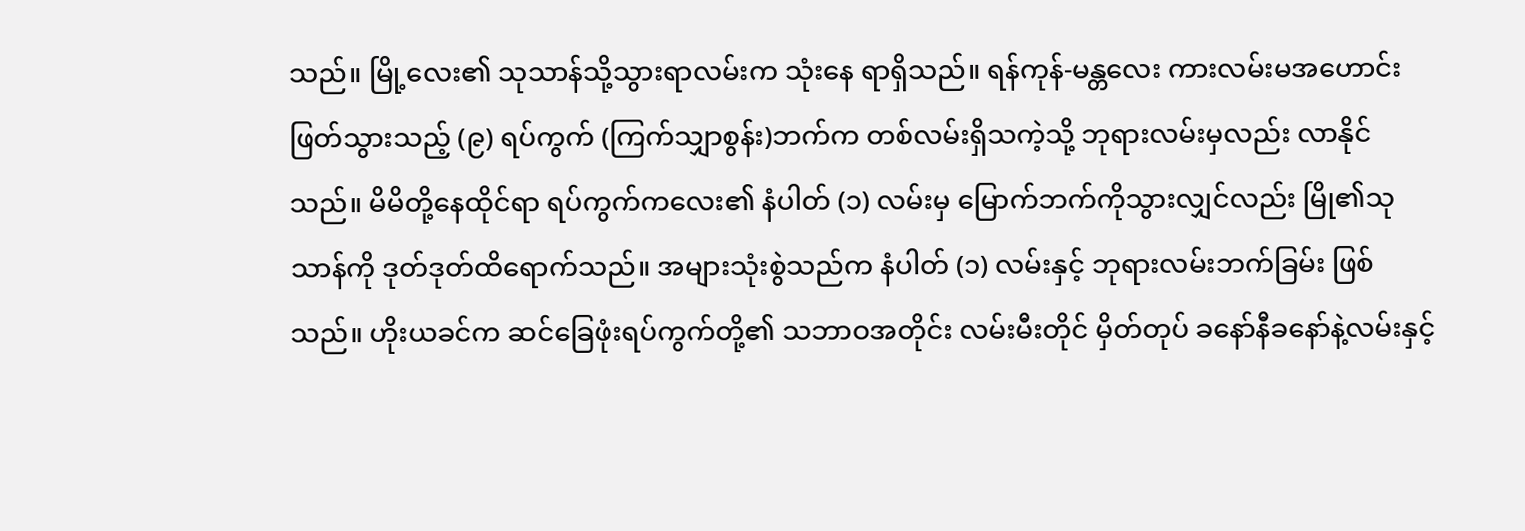သည်။ မြို့လေး၏ သုသာန်သို့သွားရာလမ်းက သုံးနေ ရာရှိသည်။ ရန်ကုန်-မန္တလေး ကားလမ်းမအဟောင်း ဖြတ်သွားသည့် (၉) ရပ်ကွက် (ကြက်သျှာစွန်း)ဘက်က တစ်လမ်းရှိသကဲ့သို့ ဘုရားလမ်းမှလည်း လာနိုင်သည်။ မိမိတို့နေထိုင်ရာ ရပ်ကွက်ကလေး၏ နံပါတ် (၁) လမ်းမှ မြောက်ဘက်ကိုသွားလျှင်လည်း မြို၏သုသာန်ကို ဒုတ်ဒုတ်ထိရောက်သည်။ အများသုံးစွဲသည်က နံပါတ် (၁) လမ်းနှင့် ဘုရားလမ်းဘက်ခြမ်း ဖြစ်သည်။ ဟိုးယခင်က ဆင်ခြေဖုံးရပ်ကွက်တို့၏ သဘာဝအတိုင်း လမ်းမီးတိုင် မှိတ်တုပ် ခနော်နီခနော်နဲ့လမ်းနှင့်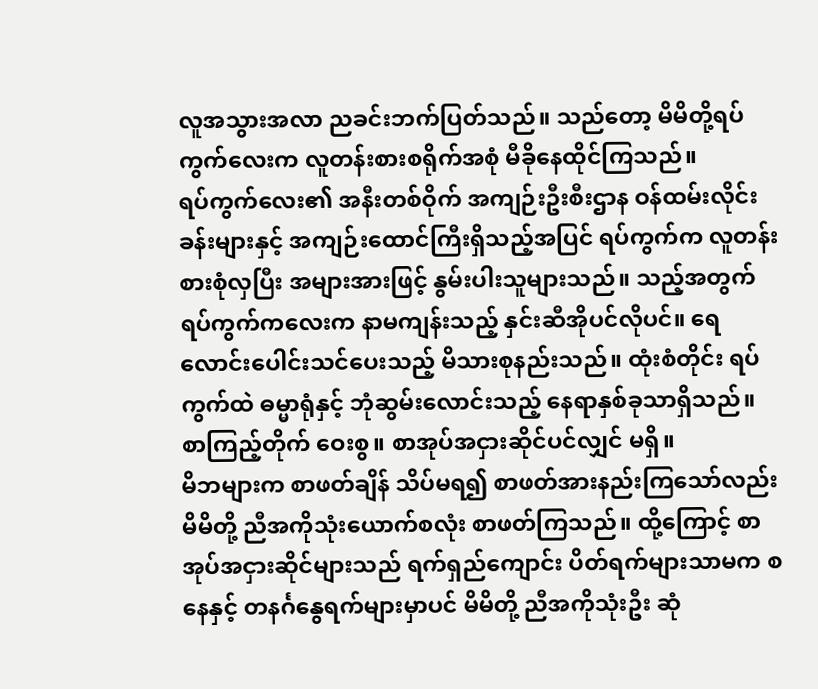လူအသွားအလာ ညခင်းဘက်ပြတ်သည်။ သည်တော့ မိမိတို့ရပ် ကွက်လေးက လူတန်းစားစရိုက်အစုံ မီခိုနေထိုင်ကြသည်။
ရပ်ကွက်လေး၏ အနီးတစ်ဝိုက် အကျဉ်းဦးစီးဌာန ဝန်ထမ်းလိုင်းခန်းများနှင့် အကျဉ်းထောင်ကြီးရှိသည့်အပြင် ရပ်ကွက်က လူတန်းစားစုံလှပြီး အများအားဖြင့် နွမ်းပါးသူများသည်။ သည့်အတွက် ရပ်ကွက်ကလေးက နာမကျန်းသည့် နှင်းဆီအိုပင်လိုပင်။ ရေလောင်းပေါင်းသင်ပေးသည့် မိသားစုနည်းသည်။ ထုံးစံတိုင်း ရပ်ကွက်ထဲ ဓမ္မာရုံနှင့် ဘုံဆွမ်းလောင်းသည့် နေရာနှစ်ခုသာရှိသည်။ စာကြည့်တိုက် ဝေးစွ။ စာအုပ်အငှားဆိုင်ပင်လျှင် မရှိ။
မိဘများက စာဖတ်ချိန် သိပ်မရ၍ စာဖတ်အားနည်းကြသော်လည်း မိမိတို့ ညီအကိုသုံးယောက်စလုံး စာဖတ်ကြသည်။ ထို့ကြောင့် စာအုပ်အငှားဆိုင်များသည် ရက်ရှည်ကျောင်း ပိတ်ရက်များသာမက စနေနှင့် တနင်္ဂနွေရက်များမှာပင် မိမိတို့ ညီအကိုသုံးဦး ဆုံ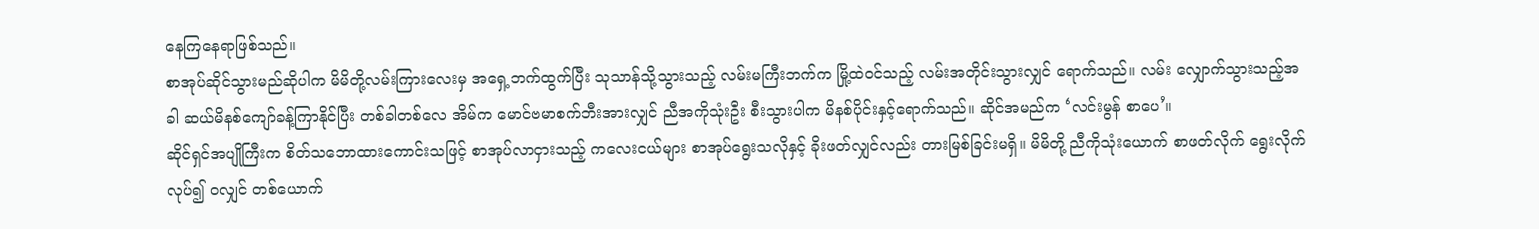နေကြနေရာဖြစ်သည်။
စာအုပ်ဆိုင်သွားမည်ဆိုပါက မိမိတို့လမ်းကြားလေးမှ အရှေ့ဘက်ထွက်ပြီး သုသာန်သို့သွားသည့် လမ်းမကြီးဘက်က မြို့ထဲဝင်သည့် လမ်းအတိုင်းသွားလျှင် ရောက်သည်။ လမ်း လျှောက်သွားသည့်အခါ ဆယ်မိနစ်ကျော်ခန့်ကြာနိုင်ပြီး တစ်ခါတစ်လေ အိမ်က မောင်ဗမာစက်ဘီးအားလျှင် ညီအကိုသုံးဦး စီးသွားပါက မိနစ်ပိုင်းနှင့်ရောက်သည်။ ဆိုင်အမည်က ‘လင်းမွန် စာပေ’။
ဆိုင်ရှင်အပျိုကြီးက စိတ်သဘောထားကောင်းသဖြင့် စာအုပ်လာငှားသည့် ကလေးငယ်များ စာအုပ်ရွေးသလိုနှင့် ခိုးဖတ်လျှင်လည်း တားမြစ်ခြင်းမရှိ။ မိမိတို့ ညီကိုသုံးယောက် စာဖတ်လိုက် ရွေးလိုက်လုပ်၍ ဝလျှင် တစ်ယောက်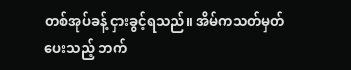တစ်အုပ်ခန့် ငှားခွင့်ရသည်။ အိမ်ကသတ်မှတ်ပေးသည့် ဘက်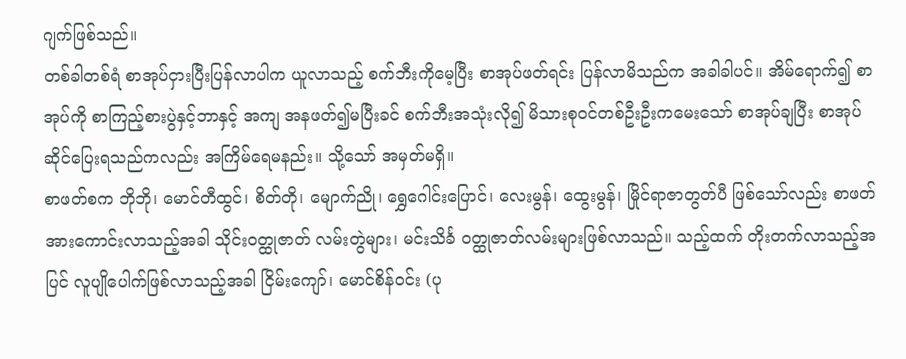ဂျက်ဖြစ်သည်။
တစ်ခါတစ်ရံ စာအုပ်ငှားပြီးပြန်လာပါက ယူလာသည့် စက်ဘီးကိုမေ့ပြီး စာအုပ်ဖတ်ရင်း ပြန်လာမိသည်က အခါခါပင်။ အိမ်ရောက်၍ စာအုပ်ကို စာကြည့်စားပွဲနှင့်ဘာနှင့် အကျ အနဖတ်၍မပြီးခင် စက်ဘီးအသုံးလို၍ မိသားစုဝင်တစ်ဦးဦးကမေးသော် စာအုပ်ချပြီး စာအုပ်ဆိုင်ပြေးရသည်ကလည်း အကြိမ်ရေမနည်း။ သို့သော် အမှတ်မရှိ။
စာဖတ်စက ဘိုဘို၊ မောင်တီထွင်၊ စိတ်တို၊ မျောက်ညို၊ ရွှေဂေါင်းပြောင်၊ လေးမွန်၊ ထွေးမွန်၊ မြိုင်ရာဇာတွတ်ပီ ဖြစ်သော်လည်း စာဖတ်အားကောင်းလာသည့်အခါ သိုင်းဝတ္ထုဇာတ် လမ်းတွဲများ၊ မင်းသိင်္ခ ဝတ္ထုဇာတ်လမ်းများဖြစ်လာသည်။ သည့်ထက် တိုးတက်လာသည့်အပြင် လူပျိုပေါက်ဖြစ်လာသည့်အခါ ငြိမ်းကျော်၊ မောင်စိန်ဝင်း (ပု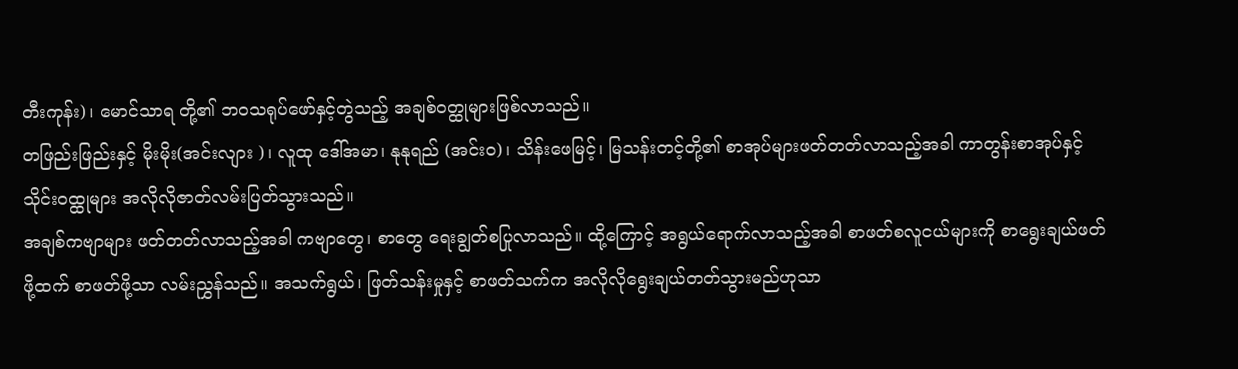တီးကုန်း)၊ မောင်သာရ တို့၏ ဘဝသရုပ်ဖော်နှင့်တွဲသည့် အချစ်ဝတ္ထုများဖြစ်လာသည်။
တဖြည်းဖြည်းနှင့် မိုးမိုး(အင်းလျား )၊ လူထု ဒေါ်အမာ၊ နုနုရည် (အင်းဝ)၊ သိန်းဖေမြင့်၊ မြသန်းတင့်တို့၏ စာအုပ်များဖတ်တတ်လာသည့်အခါ ကာတွန်းစာအုပ်နှင့် သိုင်းဝထ္ထုများ အလိုလိုဇာတ်လမ်းပြတ်သွားသည်။
အချစ်ကဗျာများ ဖတ်တတ်လာသည့်အခါ ကဗျာတွေ၊ စာတွေ ရေးချွတ်စပြုလာသည်။ ထို့ကြောင့် အရွယ်ရောက်လာသည့်အခါ စာဖတ်စလူငယ်များကို စာရွေးချယ်ဖတ်ဖို့ထက် စာဖတ်ဖို့သာ လမ်းညွှန်သည်။ အသက်ရွယ်၊ ဖြတ်သန်းမှုနှင့် စာဖတ်သက်က အလိုလိုရွေးချယ်တတ်သွားမည်ဟုသာ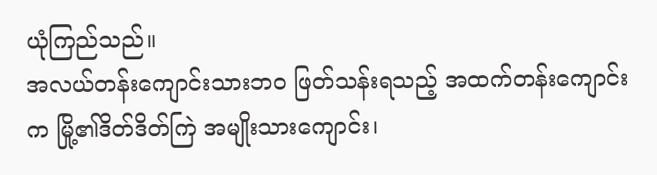ယုံကြည်သည်။
အလယ်တန်းကျောင်းသားဘဝ ဖြတ်သန်းရသည့် အထက်တန်းကျောင်းက မြို့၏ဒိတ်ဒိတ်ကြဲ အမျိုးသားကျောင်း၊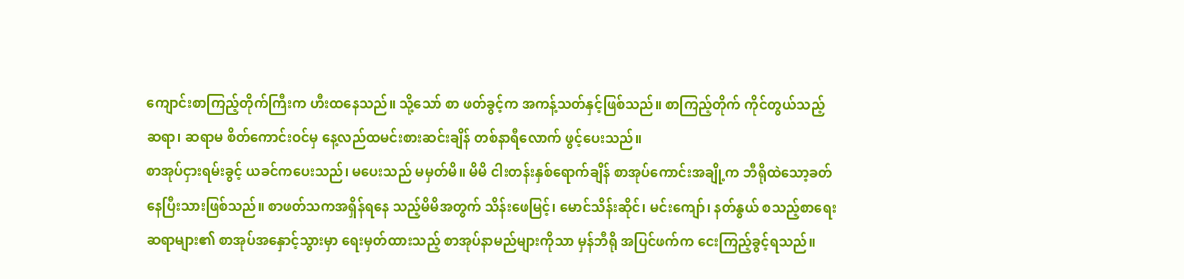ကျောင်းစာကြည့်တိုက်ကြီးက ဟီးထနေသည်။ သို့သော် စာ ဖတ်ခွင့်က အကန့်သတ်နှင့်ဖြစ်သည်။ စာကြည့်တိုက် ကိုင်တွယ်သည့် ဆရာ၊ ဆရာမ စိတ်ကောင်းဝင်မှ နေ့လည်ထမင်းစားဆင်းချိန် တစ်နာရီလောက် ဖွင့်ပေးသည်။
စာအုပ်ငှားရမ်းခွင့် ယခင်ကပေးသည်၊ မပေးသည် မမှတ်မိ။ မိမိ ငါးတန်းနှစ်ရောက်ချိန် စာအုပ်ကောင်းအချို့က ဘီရိုထဲသော့ခတ်နေပြီးသားဖြစ်သည်။ စာဖတ်သကအရှိန်ရနေ သည့်မိမိအတွက် သိန်းဖေမြင့်၊ မောင်သိန်းဆိုင်၊ မင်းကျော်၊ နတ်နွယ် စသည့်စာရေးဆရာများ၏ စာအုပ်အနှောင့်သွားမှာ ရေးမှတ်ထားသည့် စာအုပ်နာမည်များကိုသာ မှန်ဘီရို အပြင်ဖက်က ငေးကြည့်ခွင့်ရသည်။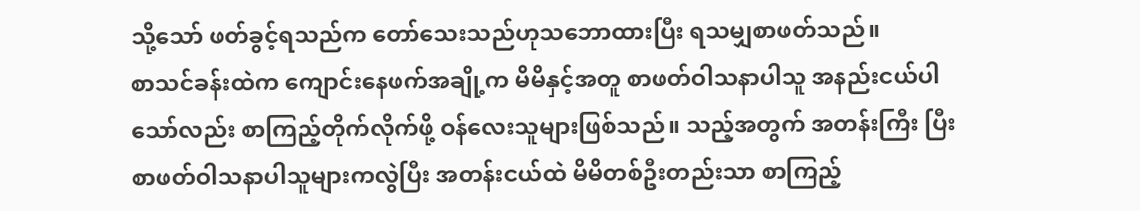သို့သော် ဖတ်ခွင့်ရသည်က တော်သေးသည်ဟုသဘောထားပြီး ရသမျှစာဖတ်သည်။
စာသင်ခန်းထဲက ကျောင်းနေဖက်အချို့က မိမိနှင့်အတူ စာဖတ်ဝါသနာပါသူ အနည်းငယ်ပါသော်လည်း စာကြည့်တိုက်လိုက်ဖို့ ဝန်လေးသူများဖြစ်သည်။ သည့်အတွက် အတန်းကြီး ပြီး စာဖတ်ဝါသနာပါသူများကလွဲပြီး အတန်းငယ်ထဲ မိမိတစ်ဦးတည်းသာ စာကြည့်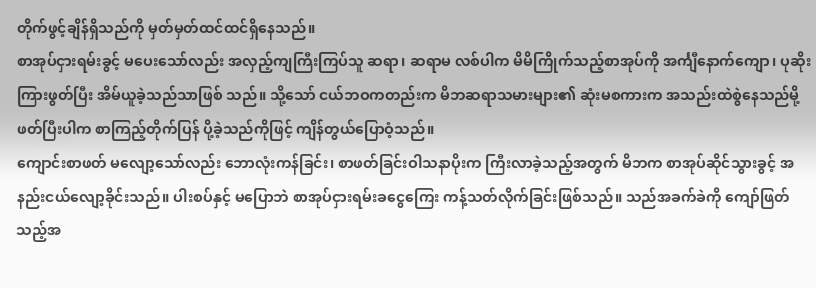တိုက်ဖွင့်ချိန်ရှိသည်ကို မှတ်မှတ်ထင်ထင်ရှိနေသည်။
စာအုပ်ငှားရမ်းခွင့် မပေးသော်လည်း အလှည့်ကျကြီးကြပ်သူ ဆရာ၊ ဆရာမ လစ်ပါက မိမိကြိုက်သည့်စာအုပ်ကို အင်္ကျီနောက်ကျော၊ ပုဆိုးကြားဖွတ်ပြီး အိမ်ယူခဲ့သည်သာဖြစ် သည်။ သို့သော် ငယ်ဘဝကတည်းက မိဘဆရာသမားများ၏ ဆုံးမစကားက အသည်းထဲစွဲနေသည်မို့ ဖတ်ပြီးပါက စာကြည့်တိုက်ပြန် ပို့ခဲ့သည်ကိုဖြင့် ကျိန်တွယ်ပြောဝံ့သည်။
ကျောင်းစာဖတ် မလျော့သော်လည်း ဘောလုံးကန်ခြင်း၊ စာဖတ်ခြင်းဝါသနာပိုးက ကြီးလာခဲ့သည့်အတွက် မိဘက စာအုပ်ဆိုင်သွားခွင့် အနည်းငယ်လျော့ခိုင်းသည်။ ပါးစပ်နှင့် မပြောဘဲ စာအုပ်ငှားရမ်းခငွေကြေး ကန့်သတ်လိုက်ခြင်းဖြစ်သည်။ သည်အခက်ခဲကို ကျော်ဖြတ်သည့်အ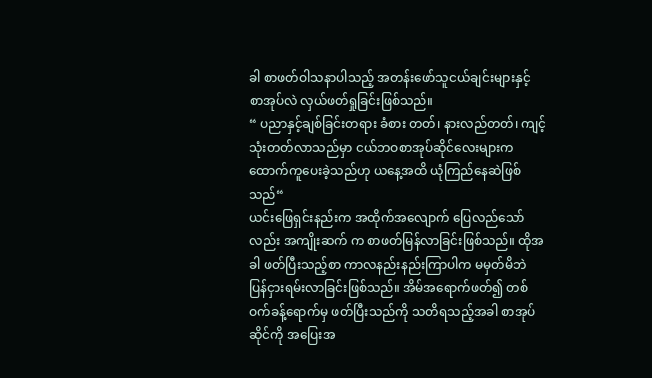ခါ စာဖတ်ဝါသနာပါသည့် အတန်းဖော်သူငယ်ချင်းများနှင့် စာအုပ်လဲ လှယ်ဖတ်ရှုခြင်းဖြစ်သည်။
“ ပညာနှင့်ချစ်ခြင်းတရား ခံစား တတ်၊ နားလည်တတ်၊ ကျင့်သုံးတတ်လာသည်မှာ ငယ်ဘဝစာအုပ်ဆိုင်လေးများက ထောက်ကူပေးခဲ့သည်ဟု ယနေ့အထိ ယုံကြည်နေဆဲဖြစ်သည်“
ယင်းဖြေရှင်းနည်းက အထိုက်အလျောက် ပြေလည်သော်လည်း အကျိုးဆက် က စာဖတ်မြန်လာခြင်းဖြစ်သည်။ ထိုအခါ ဖတ်ပြီးသည့်စာ ကာလနည်းနည်းကြာပါက မမှတ်မိဘဲ ပြန်ငှားရမ်းလာခြင်းဖြစ်သည်။ အိမ်အရောက်ဖတ်၍ တစ်ဝက်ခန့်ရောက်မှ ဖတ်ပြီးသည်ကို သတိရသည့်အခါ စာအုပ်ဆိုင်ကို အပြေးအ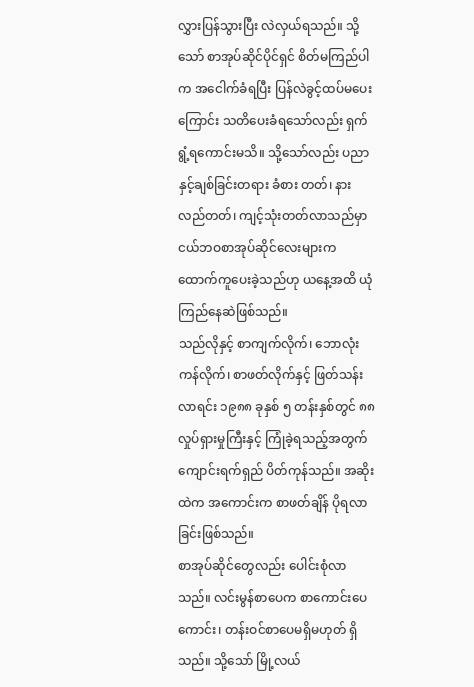လွှားပြန်သွားပြီး လဲလှယ်ရသည်။ သို့သော် စာအုပ်ဆိုင်ပိုင်ရှင် စိတ်မကြည်ပါက အငေါက်ခံရပြီး ပြန်လဲခွင့်ထပ်မပေးကြောင်း သတိပေးခံရသော်လည်း ရှက်ရွံ့ရကောင်းမသိ။ သို့သော်လည်း ပညာနှင့်ချစ်ခြင်းတရား ခံစား တတ်၊ နားလည်တတ်၊ ကျင့်သုံးတတ်လာသည်မှာ ငယ်ဘဝစာအုပ်ဆိုင်လေးများက ထောက်ကူပေးခဲ့သည်ဟု ယနေ့အထိ ယုံကြည်နေဆဲဖြစ်သည်။
သည်လိုနှင့် စာကျက်လိုက်၊ ဘောလုံးကန်လိုက်၊ စာဖတ်လိုက်နှင့် ဖြတ်သန်းလာရင်း ၁၉၈၈ ခုနှစ် ၅ တန်းနှစ်တွင် ၈၈ လှုပ်ရှားမှုကြီးနှင့် ကြုံခဲ့ရသည့်အတွက် ကျောင်းရက်ရှည် ပိတ်ကုန်သည်။ အဆိုးထဲက အကောင်းက စာဖတ်ချိန် ပိုရလာခြင်းဖြစ်သည်။
စာအုပ်ဆိုင်တွေလည်း ပေါင်းစုံလာသည်။ လင်းမွန်စာပေက စာကောင်းပေကောင်း၊ တန်းဝင်စာပေမရှိမဟုတ် ရှိသည်။ သို့သော် မြို့လယ်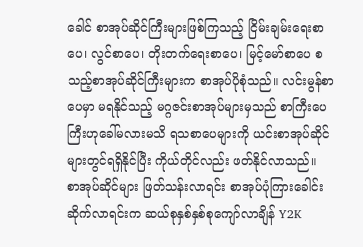ခေါင် စာအုပ်ဆိုင်ကြီးများဖြစ်ကြသည့် ငြိမ်းချမ်းရေးစာပေ၊ လွင်စာပေ၊ တိုးတက်ရေးစာပေ၊ မြင့်မော်စာပေ စသည့်စာအုပ်ဆိုင်ကြီးများက စာအုပ်ပိုစုံသည်။ လင်းမွန်စာပေမှာ မရနိုင်သည့် မဂ္ဂဇင်းစာအုပ်များမှသည် စာကြီးပေကြီးဟုခေါ်မလားမသိ ရသစာပေများကို ယင်းစာအုပ်ဆိုင်များတွင်ရရှိနိုင်ပြီး ကိုယ်တိုင်လည်း ဖတ်နိုင်လာသည်။
စာအုပ်ဆိုင်များ ဖြတ်သန်းလာရင်း စာအုပ်ပုံကြားခေါင်းဆိုက်လာရင်းက ဆယ်စုနှစ်နှစ်စုကျော်လာချိန် Y2K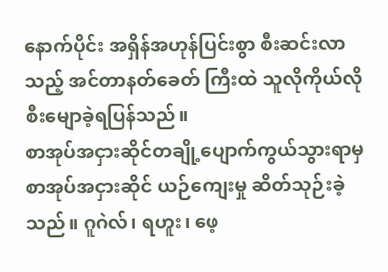နောက်ပိုင်း အရှိန်အဟုန်ပြင်းစွာ စီးဆင်းလာသည့် အင်တာနတ်ခေတ် ကြီးထဲ သူလိုကိုယ်လို စီးမျောခဲ့ရပြန်သည်။
စာအုပ်အငှားဆိုင်တချို့ပျောက်ကွယ်သွားရာမှ စာအုပ်အငှားဆိုင် ယဉ်ကျေးမှု ဆိတ်သုဉ်းခဲ့သည်။ ဂူဂဲလ်၊ ရဟူး၊ ဖေ့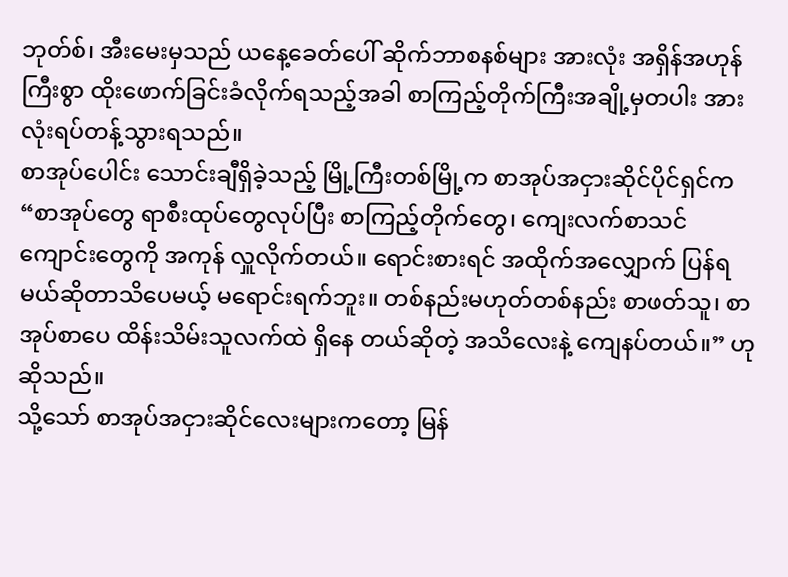ဘုတ်စ်၊ အီးမေးမှသည် ယနေ့ခေတ်ပေါ် ဆိုက်ဘာစနစ်များ အားလုံး အရှိန်အဟုန်ကြီးစွာ ထိုးဖောက်ခြင်းခံလိုက်ရသည့်အခါ စာကြည့်တိုက်ကြီးအချို့မှတပါး အားလုံးရပ်တန့်သွားရသည်။
စာအုပ်ပေါင်း သောင်းချီရှိခဲ့သည့် မြို့ကြီးတစ်မြို့က စာအုပ်အငှားဆိုင်ပိုင်ရှင်က “စာအုပ်တွေ ရာစီးထုပ်တွေလုပ်ပြီး စာကြည့်တိုက်တွေ၊ ကျေးလက်စာသင်ကျောင်းတွေကို အကုန် လှူလိုက်တယ်။ ရောင်းစားရင် အထိုက်အလျှောက် ပြန်ရမယ်ဆိုတာသိပေမယ့် မရောင်းရက်ဘူး။ တစ်နည်းမဟုတ်တစ်နည်း စာဖတ်သူ၊ စာအုပ်စာပေ ထိန်းသိမ်းသူလက်ထဲ ရှိနေ တယ်ဆိုတဲ့ အသိလေးနဲ့ ကျေနပ်တယ်။” ဟု ဆိုသည်။
သို့သော် စာအုပ်အငှားဆိုင်လေးများကတော့ မြန်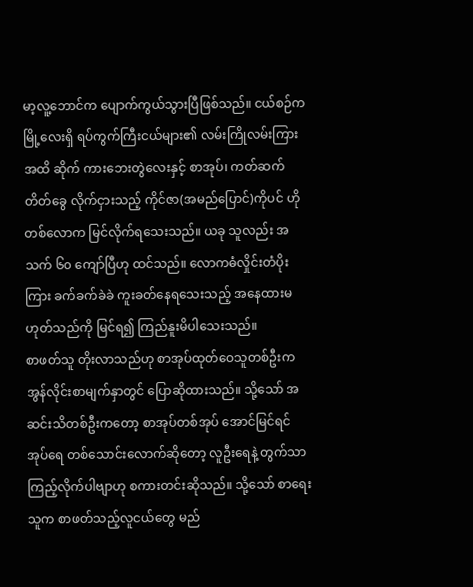မာ့လူ့ဘောင်က ပျောက်ကွယ်သွားပြီဖြစ်သည်။ ငယ်စဉ်ကမြို့လေးရှိ ရပ်ကွက်ကြီးငယ်များ၏ လမ်းကြိုလမ်းကြားအထိ ဆိုက် ကားဘေးတွဲလေးနှင့် စာအုပ်၊ ကတ်ဆက်တိတ်ခွေ လိုက်ငှားသည့် ကိုင်ဇာ(အမည်ပြောင်)ကိုပင် ဟိုတစ်လောက မြင်လိုက်ရသေးသည်။ ယခု သူလည်း အသက် ၆၀ ကျော်ပြီဟု ထင်သည်။ လောကဓံလှိုင်းတံပိုးကြား ခက်ခက်ခဲခဲ ကူးခတ်နေရသေးသည့် အနေထားမဟုတ်သည်ကို မြင်ရ၍ ကြည်နူးမိပါသေးသည်။
စာဖတ်သူ တိုးလာသည်ဟု စာအုပ်ထုတ်ဝေသူတစ်ဦးက အွန်လိုင်းစာမျက်နှာတွင် ပြောဆိုထားသည်။ သို့သော် အဆင်းသိတစ်ဦးကတော့ စာအုပ်တစ်အုပ် အောင်မြင်ရင် အုပ်ရေ တစ်သောင်းလောက်ဆိုတော့ လူဦးရေနဲ့ တွက်သာကြည့်လိုက်ပါဗျာဟု စကားတင်းဆိုသည်။ သို့သော် စာရေးသူက စာဖတ်သည့်လူငယ်တွေ မည်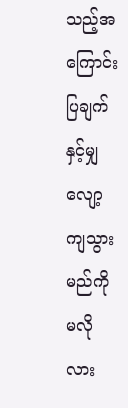သည့်အကြောင်းပြချက်နှင့်မျှ လျော့ကျသွားမည်ကို မလိုလား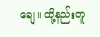ချေ။ ထို့နည်းတူ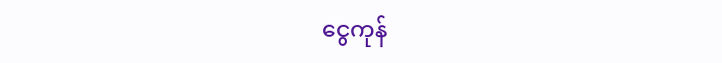ငွေကုန်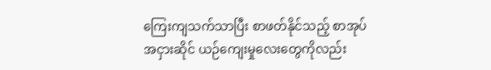ကြေးကျသက်သာပြီး စာဖတ်နိုင်သည့် စာအုပ်အငှားဆိုင် ယဉ်ကျေးမှုလေးတွေကိုလည်း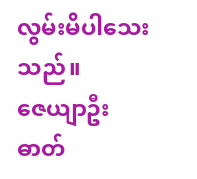လွမ်းမိပါသေးသည်။
ဇေယျာဦး
ဓာတ်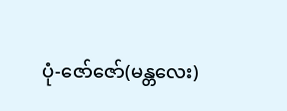ပုံ-ဇော်ဇော်(မန္တလေး)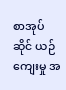စာအုပ်ဆိုင် ယဉ်ကျေးမှု အ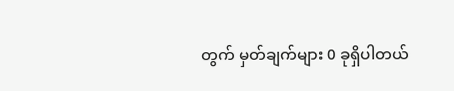တွက် မှတ်ချက်များ 0 ခုရှိပါတယ်